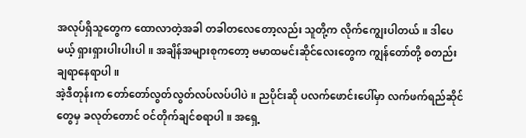အလုပ်ရှိသူတွေက ထောလာတဲ့အခါ တခါတလေတော့လည်း သူတို့က လိုက်ကျွေးပါတယ်။ ဒါပေမယ့် ရှားရှားပါးပါးပါ။ အချိန်အများစုကတော့ ဗမာထမင်းဆိုင်လေးတွေက ကျွန်တော်တို့ စတည်းချရာနေရာပါ။
အဲ့ဒီတုန်းက တော်တော်လွတ်လွတ်လပ်လပ်ပါပဲ။ ညပိုင်းဆို ပလက်ဖောင်းပေါ်မှာ လက်ဖက်ရည်ဆိုင်တွေမှ ခလုတ်တောင် ဝင်တိုက်ချင်စရာပါ။ အရှေ့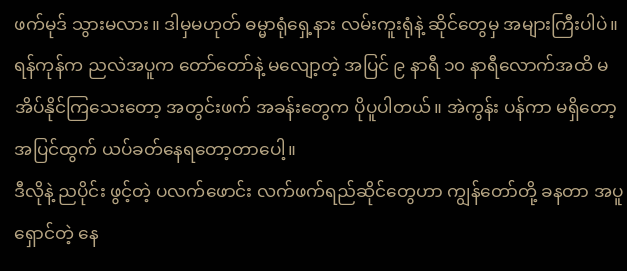ဖက်မုဒ် သွားမလား။ ဒါမှမဟုတ် ဓမ္မာရုံရှေ့နား လမ်းကူးရုံနဲ့ ဆိုင်တွေမှ အများကြီးပါပဲ။
ရန်ကုန်က ညလဲအပူက တော်တော်နဲ့ မလျော့တဲ့ အပြင် ၉ နာရီ ၁၀ နာရီလောက်အထိ မအိပ်နိုင်ကြသေးတော့ အတွင်းဖက် အခန်းတွေက ပိုပူပါတယ်။ အဲကွန်း ပန်ကာ မရှိတော့ အပြင်ထွက် ယပ်ခတ်နေရတော့တာပေါ့။
ဒီလိုနဲ့ ညပိုင်း ဖွင့်တဲ့ ပလက်ဖောင်း လက်ဖက်ရည်ဆိုင်တွေဟာ ကျွန်တော်တို့ ခနတာ အပူရှောင်တဲ့ နေ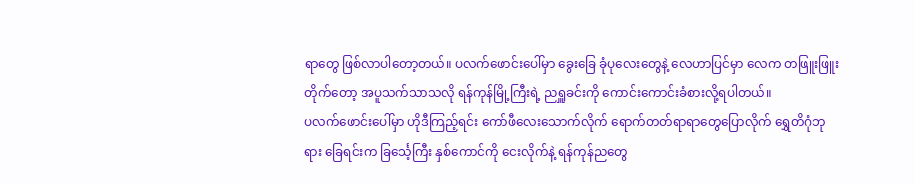ရာတွေ ဖြစ်လာပါတော့တယ်။ ပလက်ဖောင်းပေါ်မှာ ခွေးခြေ ခုံပုလေးတွေနဲ့ လေဟာပြင်မှာ လေက တဖြူးဖြူးတိုက်တော့ အပူသက်သာသလို ရန်ကုန်မြို့ကြီးရဲ့ ညရှူခင်းကို ကောင်းကောင်းခံစားလို့ရပါတယ်။
ပလက်ဖောင်းပေါ်မှာ ဟိုဒီကြည့်ရင်း ကော်ဖီလေးသောက်လိုက် ရောက်တတ်ရာရာတွေပြောလိုက် ရွှေတိဂုံဘုရား ခြေရင်းက ခြင်္သေ့ကြီး နှစ်ကောင်ကို ငေးလိုက်နဲ့ ရန်ကုန်ညတွေ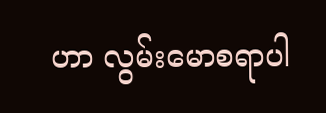ဟာ လွမ်းမောစရာပါ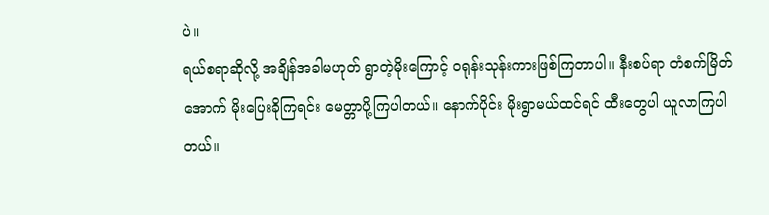ပဲ။
ရယ်စရာဆိုလို့ အချိန်အခါမဟုတ် ရွာတဲ့မိုးကြောင့် ဝရုန်းသုန်းကားဖြစ်ကြတာပါ။ နီးစပ်ရာ တံစက်မြိတ်အောက် မိုးပြေးခိုကြရင်း မေတ္တာပို့ကြပါတယ်။ နောက်ပိုင်း မိုးရွာမယ်ထင်ရင် ထီးတွေပါ ယူလာကြပါတယ်။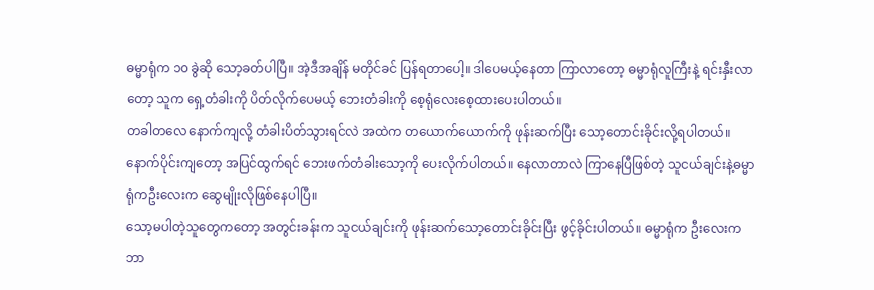ဓမ္မာရုံက ၁၀ ခွဲဆို သော့ခတ်ပါပြီ။ အဲ့ဒီအချိန် မတိုင်ခင် ပြန်ရတာပေါ့။ ဒါပေမယ့်နေတာ ကြာလာတော့ ဓမ္မာရုံလူကြီးနဲ့ ရင်းနှီးလာတော့ သူက ရှေ့တံခါးကို ပိတ်လိုက်ပေမယ့် ဘေးတံခါးကို စေ့ရုံလေးစေ့ထားပေးပါတယ်။
တခါတလေ နောက်ကျလို့ တံခါးပိတ်သွားရင်လဲ အထဲက တယောက်ယောက်ကို ဖုန်းဆက်ပြီး သော့တောင်းခိုင်းလို့ရပါတယ်။ နောက်ပိုင်းကျတော့ အပြင်ထွက်ရင် ဘေးဖက်တံခါးသော့ကို ပေးလိုက်ပါတယ်။ နေလာတာလဲ ကြာနေပြီဖြစ်တဲ့ သူငယ်ချင်းနဲ့ဓမ္မာရုံကဦးလေးက ဆွေမျိုးလိုဖြစ်နေပါပြီ။
သော့မပါတဲ့သူတွေကတော့ အတွင်းခန်းက သူငယ်ချင်းကို ဖုန်းဆက်သော့တောင်းခိုင်းပြီး ဖွင့်ခိုင်းပါတယ်။ ဓမ္မာရုံက ဦးလေးက ဘာ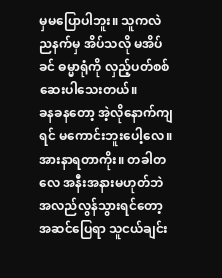မှမပြောပါဘူး။ သူကလဲ ညနက်မှ အိပ်သလို မအိပ်ခင် ဓမ္မာရုံကို လှည့်ပတ်စစ်ဆေးပါသေးတယ်။
ခနခနတော့ အဲ့လိုနောက်ကျရင် မကောင်းဘူးပေါ့လေ။ အားနာရတာကိုး။ တခါတလေ အနီးအနားမဟုတ်ဘဲ အလည်လွန်သွားရင်တော့ အဆင်ပြေရာ သူငယ်ချင်း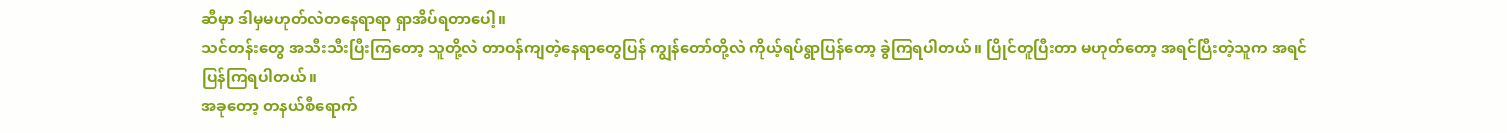ဆီမှာ ဒါမှမဟုတ်လဲတနေရာရာ ရှာအိပ်ရတာပေါ့။
သင်တန်းတွေ အသီးသီးပြီးကြတော့ သူတို့လဲ တာဝန်ကျတဲ့နေရာတွေပြန် ကျွန်တော်တို့လဲ ကိုယ့်ရပ်ရွာပြန်တော့ ခွဲကြရပါတယ်။ ပြိုင်တူပြီးတာ မဟုတ်တော့ အရင်ပြီးတဲ့သူက အရင်ပြန်ကြရပါတယ်။
အခုတော့ တနယ်စီရောက်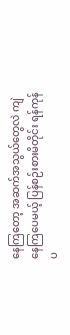နေကြတော့ အဆက်အသွယ်တွေလဲ ကျဲနေကြပေမယ့် ပြန်စဉ်းစားမိတိုင်း ရန်ကုန်ပ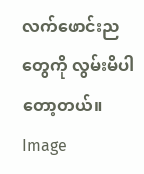လက်ဖောင်းညတွေကို လွမ်းမိပါတော့တယ်။
Image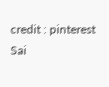credit : pinterest
Sai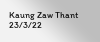Kaung Zaw Thant
23/3/22